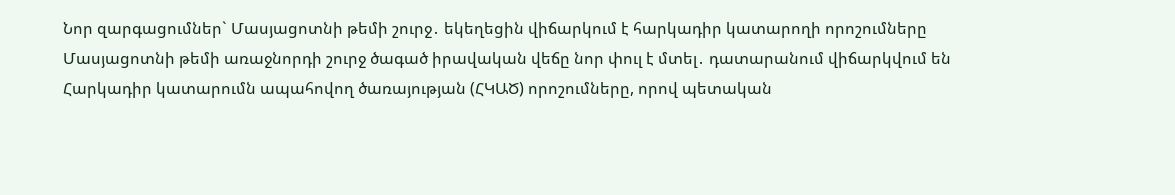Նոր զարգացումներ` Մասյացոտնի թեմի շուրջ․ եկեղեցին վիճարկում է հարկադիր կատարողի որոշումները
Մասյացոտնի թեմի առաջնորդի շուրջ ծագած իրավական վեճը նոր փուլ է մտել․ դատարանում վիճարկվում են Հարկադիր կատարումն ապահովող ծառայության (ՀԿԱԾ) որոշումները, որով պետական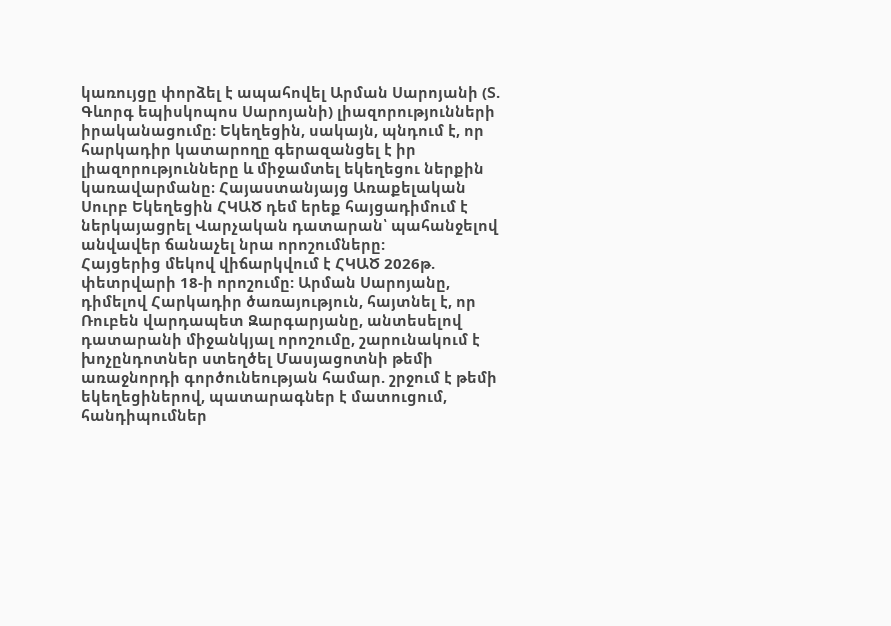կառույցը փորձել է ապահովել Արման Սարոյանի (Տ. Գևորգ եպիսկոպոս Սարոյանի) լիազորությունների իրականացումը։ Եկեղեցին, սակայն, պնդում է, որ հարկադիր կատարողը գերազանցել է իր լիազորությունները և միջամտել եկեղեցու ներքին կառավարմանը։ Հայաստանյայց Առաքելական Սուրբ Եկեղեցին ՀԿԱԾ դեմ երեք հայցադիմում է ներկայացրել Վարչական դատարան՝ պահանջելով անվավեր ճանաչել նրա որոշումները:
Հայցերից մեկով վիճարկվում է ՀԿԱԾ 2026թ. փետրվարի 18-ի որոշումը: Արման Սարոյանը, դիմելով Հարկադիր ծառայություն, հայտնել է, որ Ռուբեն վարդապետ Զարգարյանը, անտեսելով դատարանի միջանկյալ որոշումը, շարունակում է խոչընդոտներ ստեղծել Մասյացոտնի թեմի առաջնորդի գործունեության համար. շրջում է թեմի եկեղեցիներով, պատարագներ է մատուցում, հանդիպումներ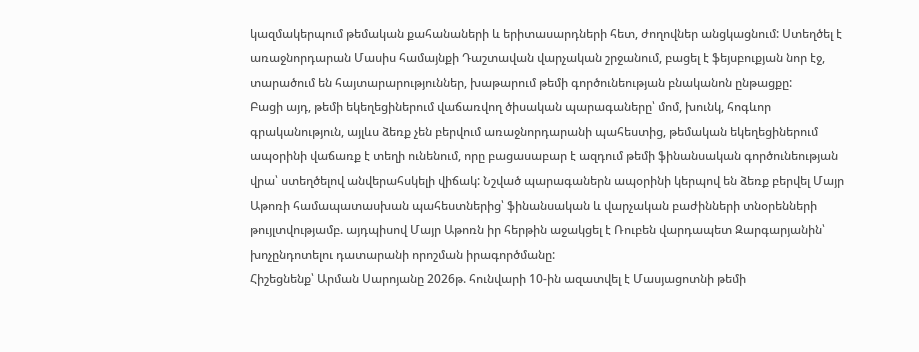կազմակերպում թեմական քահանաների և երիտասարդների հետ, ժողովներ անցկացնում: Ստեղծել է առաջնորդարան Մասիս համայնքի Դաշտավան վարչական շրջանում, բացել է ֆեյսբուքյան նոր էջ, տարածում են հայտարարություններ, խաթարում թեմի գործունեության բնականոն ընթացքը:
Բացի այդ, թեմի եկեղեցիներում վաճառվող ծիսական պարագաները՝ մոմ, խունկ, հոգևոր գրականություն, այլևս ձեռք չեն բերվում առաջնորդարանի պահեստից, թեմական եկեղեցիներում ապօրինի վաճառք է տեղի ունենում, որը բացասաբար է ազդում թեմի ֆինանսական գործունեության վրա՝ ստեղծելով անվերահսկելի վիճակ: Նշված պարագաներն ապօրինի կերպով են ձեռք բերվել Մայր Աթոռի համապատասխան պահեստներից՝ ֆինանսական և վարչական բաժինների տնօրենների թույլտվությամբ. այդպիսով Մայր Աթոռն իր հերթին աջակցել է Ռուբեն վարդապետ Զարգարյանին՝ խոչընդոտելու դատարանի որոշման իրագործմանը:
Հիշեցնենք՝ Արման Սարոյանը 2026թ. հունվարի 10-ին ազատվել է Մասյացոտնի թեմի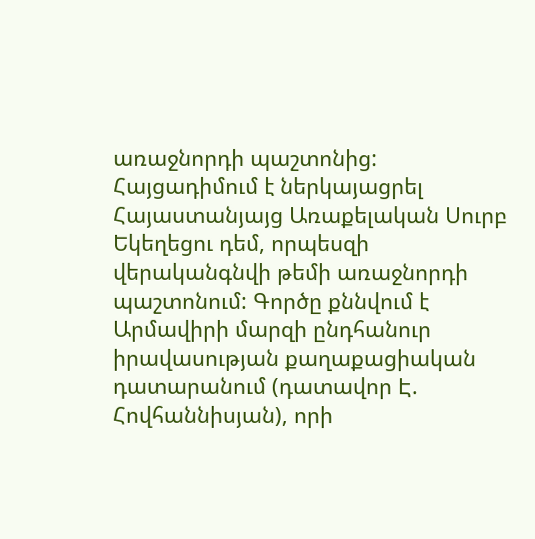առաջնորդի պաշտոնից: Հայցադիմում է ներկայացրել Հայաստանյայց Առաքելական Սուրբ Եկեղեցու դեմ, որպեսզի վերականգնվի թեմի առաջնորդի պաշտոնում: Գործը քննվում է Արմավիրի մարզի ընդհանուր իրավասության քաղաքացիական դատարանում (դատավոր Է. Հովհաննիսյան), որի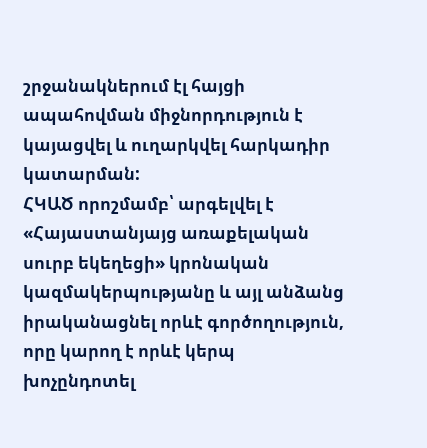շրջանակներում էլ հայցի ապահովման միջնորդություն է կայացվել և ուղարկվել հարկադիր կատարման:
ՀԿԱԾ որոշմամբ՝ արգելվել է «Հայաստանյայց առաքելական սուրբ եկեղեցի» կրոնական կազմակերպությանը և այլ անձանց իրականացնել որևէ գործողություն, որը կարող է որևէ կերպ խոչընդոտել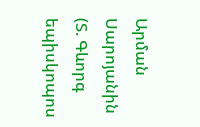Արման Սարոյանին (Տ. Գևորգ եպիսկոպոս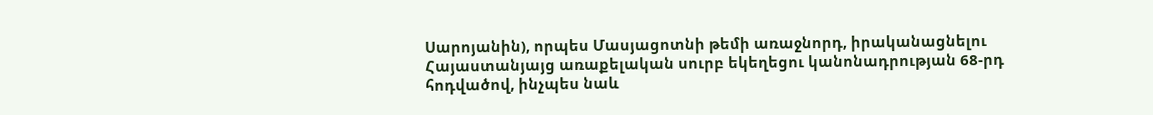Սարոյանին), որպես Մասյացոտնի թեմի առաջնորդ, իրականացնելու Հայաստանյայց առաքելական սուրբ եկեղեցու կանոնադրության 68-րդ հոդվածով, ինչպես նաև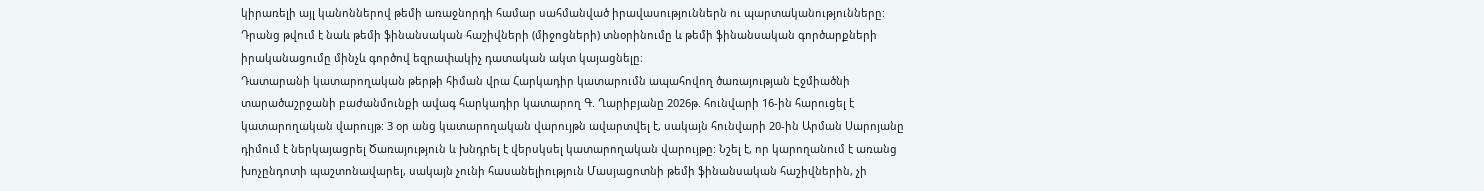կիրառելի այլ կանոններով թեմի առաջնորդի համար սահմանված իրավասություններն ու պարտականությունները: Դրանց թվում է նաև թեմի ֆինանսական հաշիվների (միջոցների) տնօրինումը և թեմի ֆինանսական գործարքների իրականացումը մինչև գործով եզրափակիչ դատական ակտ կայացնելը։
Դատարանի կատարողական թերթի հիման վրա Հարկադիր կատարումն ապահովող ծառայության Էջմիածնի տարածաշրջանի բաժանմունքի ավագ հարկադիր կատարող Գ. Ղարիբյանը 2026թ. հունվարի 16-ին հարուցել է կատարողական վարույթ: 3 օր անց կատարողական վարույթն ավարտվել է, սակայն հունվարի 20-ին Արման Սարոյանը դիմում է ներկայացրել Ծառայություն և խնդրել է վերսկսել կատարողական վարույթը: Նշել է, որ կարողանում է առանց խոչընդոտի պաշտոնավարել, սակայն չունի հասանելիություն Մասյացոտնի թեմի ֆինանսական հաշիվներին, չի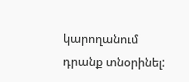կարողանում դրանք տնօրինել: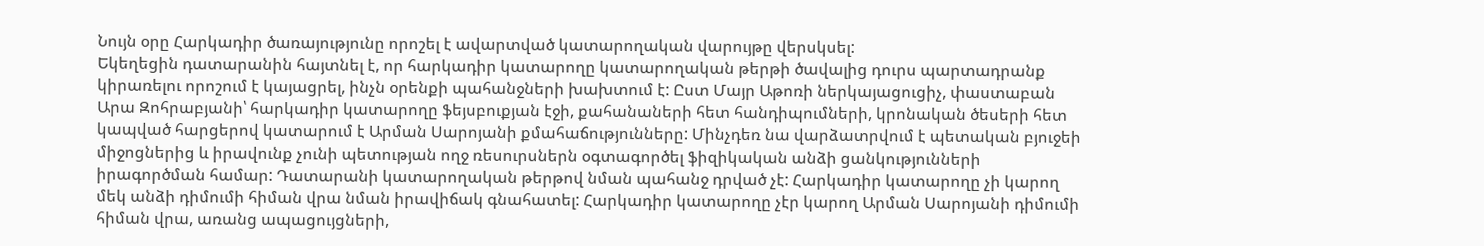Նույն օրը Հարկադիր ծառայությունը որոշել է ավարտված կատարողական վարույթը վերսկսել:
Եկեղեցին դատարանին հայտնել է, որ հարկադիր կատարողը կատարողական թերթի ծավալից դուրս պարտադրանք կիրառելու որոշում է կայացրել, ինչն օրենքի պահանջների խախտում է: Ըստ Մայր Աթոռի ներկայացուցիչ, փաստաբան Արա Զոհրաբյանի՝ հարկադիր կատարողը ֆեյսբուքյան էջի, քահանաների հետ հանդիպումների, կրոնական ծեսերի հետ կապված հարցերով կատարում է Արման Սարոյանի քմահաճությունները: Մինչդեռ նա վարձատրվում է պետական բյուջեի միջոցներից և իրավունք չունի պետության ողջ ռեսուրսներն օգտագործել ֆիզիկական անձի ցանկությունների իրագործման համար: Դատարանի կատարողական թերթով նման պահանջ դրված չէ: Հարկադիր կատարողը չի կարող մեկ անձի դիմումի հիման վրա նման իրավիճակ գնահատել: Հարկադիր կատարողը չէր կարող Արման Սարոյանի դիմումի հիման վրա, առանց ապացույցների,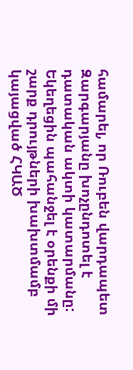համարել, որ Ռուբեն վարդապետ Զարգարյանը խոչընդոտել է դատական ակտի կատարմանը:
Եկեղեցին պահանջել է օրենքի մի շարք դրույթների խախտմամբ կայացված ՀԿԱԾ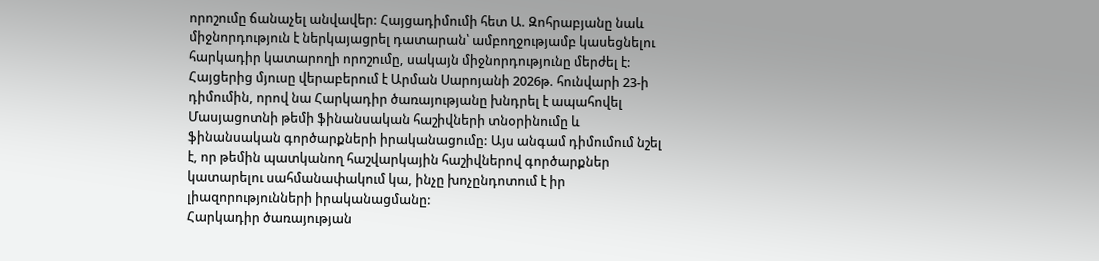որոշումը ճանաչել անվավեր: Հայցադիմումի հետ Ա. Զոհրաբյանը նաև միջնորդություն է ներկայացրել դատարան՝ ամբողջությամբ կասեցնելու հարկադիր կատարողի որոշումը, սակայն միջնորդությունը մերժել է:
Հայցերից մյուսը վերաբերում է Արման Սարոյանի 2026թ. հունվարի 23-ի դիմումին, որով նա Հարկադիր ծառայությանը խնդրել է ապահովել Մասյացոտնի թեմի ֆինանսական հաշիվների տնօրինումը և ֆինանսական գործարքների իրականացումը: Այս անգամ դիմումում նշել է, որ թեմին պատկանող հաշվարկային հաշիվներով գործարքներ կատարելու սահմանափակում կա, ինչը խոչընդոտում է իր լիազորությունների իրականացմանը:
Հարկադիր ծառայության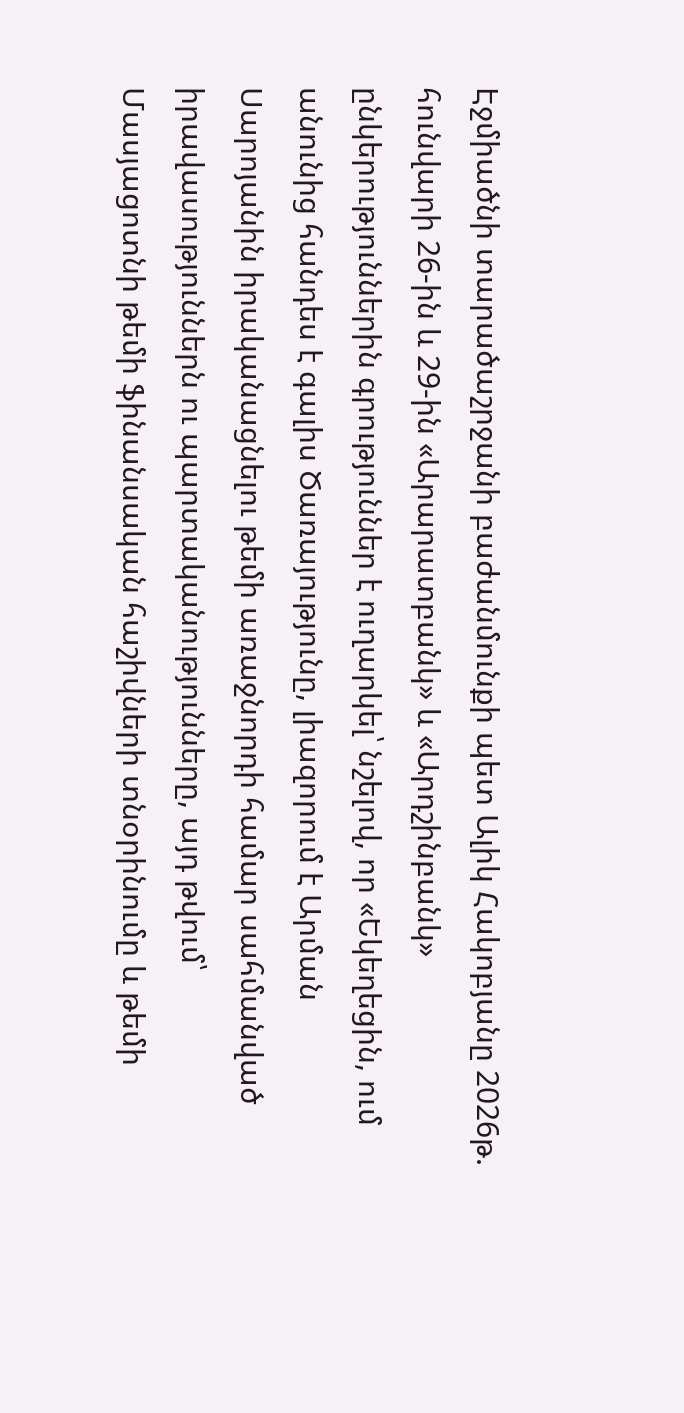Էջմիածնի տարածաշրջանի բաժանմունքի պետ Ալիկ Հակոբյանը 2026թ. հունվարի 26-ին և 29-ին «Արարատբանկ» և «Արդշինբանկ» ընկերություններին գրություններ է ուղարկել՝ նշելով, որ «Եկեղեցին, ում անունից հանդես է գալիս Ծառայությունը, լիազորում է Արման Սարոյանին իրականացնելու թեմի առաջնորդի համար սահմանված իրավասություններն ու պարտականությունները, այդ թվում՝ Մասյացոտնի թեմի ֆինանսական հաշիվների տնօրինումը և թեմի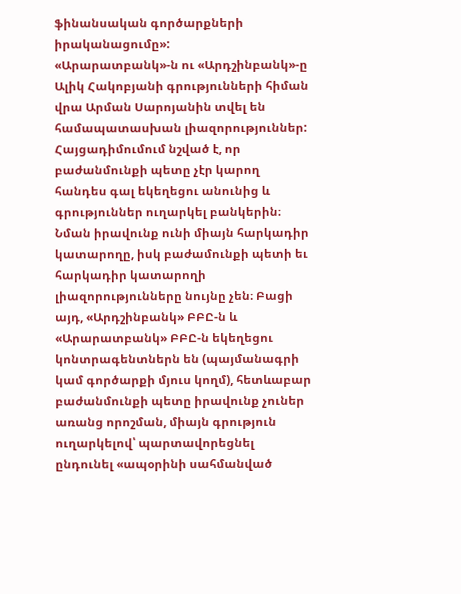ֆինանսական գործարքների իրականացումը»:
«Արարատբանկ»-ն ու «Արդշինբանկ»-ը Ալիկ Հակոբյանի գրությունների հիման վրա Արման Սարոյանին տվել են համապատասխան լիազորություններ: Հայցադիմումում նշված է, որ բաժանմունքի պետը չէր կարող հանդես գալ եկեղեցու անունից և գրություններ ուղարկել բանկերին։ Նման իրավունք ունի միայն հարկադիր կատարողը, իսկ բաժամունքի պետի եւ հարկադիր կատարողի լիազորությունները նույնը չեն։ Բացի այդ, «Արդշինբանկ» ԲԲԸ-ն և «Արարատբանկ» ԲԲԸ-ն եկեղեցու կոնտրագենտներն են (պայմանագրի կամ գործարքի մյուս կողմ), հետևաբար բաժանմունքի պետը իրավունք չուներ առանց որոշման, միայն գրություն ուղարկելով՝ պարտավորեցնել ընդունել «ապօրինի սահմանված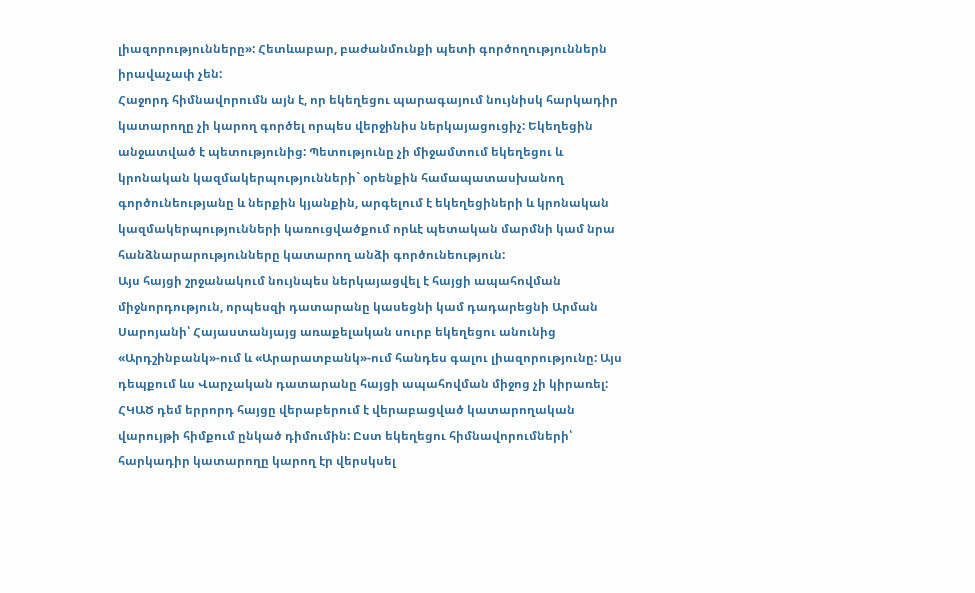լիազորությունները»: Հետևաբար, բաժանմունքի պետի գործողություններն իրավաչափ չեն:
Հաջորդ հիմնավորումն այն է, որ եկեղեցու պարագայում նույնիսկ հարկադիր կատարողը չի կարող գործել որպես վերջինիս ներկայացուցիչ: Եկեղեցին անջատված է պետությունից: Պետությունը չի միջամտում եկեղեցու և կրոնական կազմակերպությունների` օրենքին համապատասխանող գործունեությանը և ներքին կյանքին, արգելում է եկեղեցիների և կրոնական կազմակերպությունների կառուցվածքում որևէ պետական մարմնի կամ նրա հանձնարարությունները կատարող անձի գործունեություն:
Այս հայցի շրջանակում նույնպես ներկայացվել է հայցի ապահովման միջնորդություն, որպեսզի դատարանը կասեցնի կամ դադարեցնի Արման Սարոյանի՝ Հայաստանյայց առաքելական սուրբ եկեղեցու անունից «Արդշինբանկ»-ում և «Արարատբանկ»-ում հանդես գալու լիազորությունը: Այս դեպքում ևս Վարչական դատարանը հայցի ապահովման միջոց չի կիրառել:
ՀԿԱԾ դեմ երրորդ հայցը վերաբերում է վերաբացված կատարողական վարույթի հիմքում ընկած դիմումին: Ըստ եկեղեցու հիմնավորումների՝ հարկադիր կատարողը կարող էր վերսկսել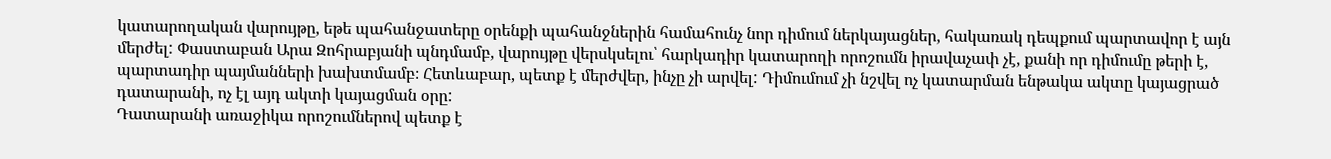կատարողական վարույթը, եթե պահանջատերը օրենքի պահանջներին համահունչ նոր դիմում ներկայացներ, հակառակ դեպքում պարտավոր է այն մերժել: Փաստաբան Արա Զոհրաբյանի պնդմամբ, վարույթը վերսկսելու՝ հարկադիր կատարողի որոշումն իրավաչափ չէ, քանի որ դիմումը թերի է, պարտադիր պայմանների խախտմամբ։ Հետևաբար, պետք է մերժվեր, ինչը չի արվել: Դիմումում չի նշվել ոչ կատարման ենթակա ակտը կայացրած դատարանի, ոչ էլ այդ ակտի կայացման օրը:
Դատարանի առաջիկա որոշումներով պետք է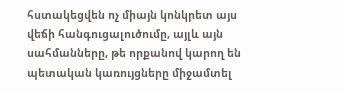հստակեցվեն ոչ միայն կոնկրետ այս վեճի հանգուցալուծումը, այլև այն սահմանները, թե որքանով կարող են պետական կառույցները միջամտել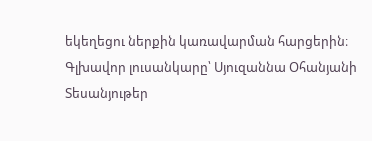եկեղեցու ներքին կառավարման հարցերին։
Գլխավոր լուսանկարը՝ Սյուզաննա Օհանյանի
Տեսանյութեր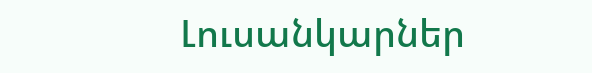Լուսանկարներ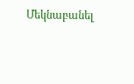Մեկնաբանել